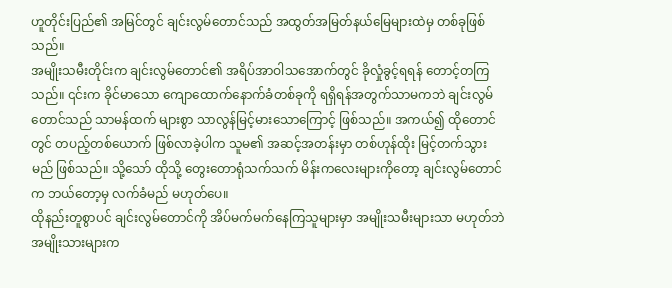ဟူတိုင်းပြည်၏ အမြင်တွင် ချင်းလွမ်တောင်သည် အထွတ်အမြတ်နယ်မြေများထဲမှ တစ်ခုဖြစ်သည်။
အမျိုးသမီးတိုင်းက ချင်းလွမ်တောင်၏ အရိပ်အာဝါသအောက်တွင် ခိုလှုံခွင့်ရရန် တောင့်တကြသည်။ ၎င်းက ခိုင်မာသော ကျောထောက်နောက်ခံတစ်ခုကို ရရှိရန်အတွက်သာမကဘဲ ချင်းလွမ်တောင်သည် သာမန်ထက် များစွာ သာလွန်မြင့်မားသောကြောင့် ဖြစ်သည်။ အကယ်၍ ထိုတောင်တွင် တပည့်တစ်ယောက် ဖြစ်လာခဲ့ပါက သူမ၏ အဆင့်အတန်းမှာ တစ်ဟုန်ထိုး မြင့်တက်သွားမည် ဖြစ်သည်။ သို့သော် ထိုသို့ တွေးတောရုံသက်သက် မိန်းကလေးများကိုတော့ ချင်းလွမ်တောင်က ဘယ်တော့မှ လက်ခံမည် မဟုတ်ပေ။
ထိုနည်းတူစွာပင် ချင်းလွမ်တောင်ကို အိပ်မက်မက်နေကြသူများမှာ အမျိုးသမီးများသာ မဟုတ်ဘဲ အမျိုးသားများက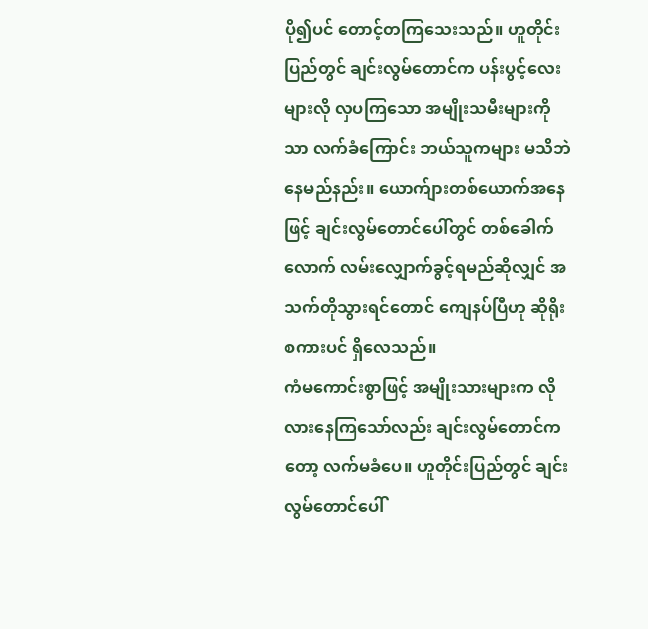ပို၍ပင် တောင့်တကြသေးသည်။ ဟူတိုင်းပြည်တွင် ချင်းလွမ်တောင်က ပန်းပွင့်လေးများလို လှပကြသော အမျိုးသမီးများကိုသာ လက်ခံကြောင်း ဘယ်သူကများ မသိဘဲ နေမည်နည်း။ ယောက်ျားတစ်ယောက်အနေဖြင့် ချင်းလွမ်တောင်ပေါ်တွင် တစ်ခေါက်လောက် လမ်းလျှောက်ခွင့်ရမည်ဆိုလျှင် အသက်တိုသွားရင်တောင် ကျေနပ်ပြီဟု ဆိုရိုးစကားပင် ရှိလေသည်။
ကံမကောင်းစွာဖြင့် အမျိုးသားများက လိုလားနေကြသော်လည်း ချင်းလွမ်တောင်ကတော့ လက်မခံပေ။ ဟူတိုင်းပြည်တွင် ချင်းလွမ်တောင်ပေါ်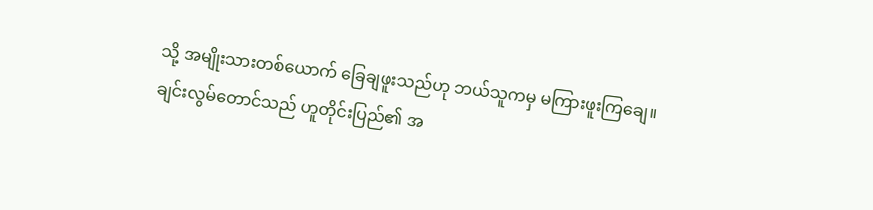သို့ အမျိုးသားတစ်ယောက် ခြေချဖူးသည်ဟု ဘယ်သူကမှ မကြားဖူးကြချေ။
ချင်းလွမ်တောင်သည် ဟူတိုင်းပြည်၏ အ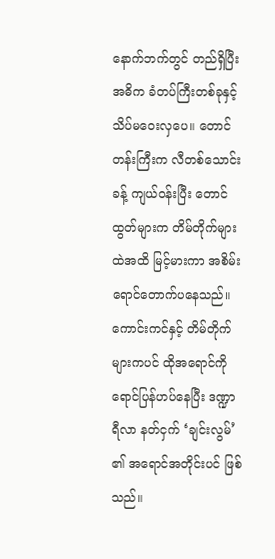နောက်ဘက်တွင် တည်ရှိပြီး အဓိက ခံတပ်ကြီးတစ်ခုနှင့် သိပ်မဝေးလှပေ။ တောင်တန်းကြီးက လီတစ်သောင်းခန့် ကျယ်ဝန်းပြီး တောင်ထွတ်များက တိမ်တိုက်များထဲအထိ မြင့်မားကာ အစိမ်းရောင်တောက်ပနေသည်။ ကောင်းကင်နှင့် တိမ်တိုက်များကပင် ထိုအရောင်ကို ရောင်ပြန်ဟပ်နေပြီး ဒဏ္ဍာရီလာ နတ်ငှက် ‘ချင်းလွမ်’ ၏ အရောင်အတိုင်းပင် ဖြစ်သည်။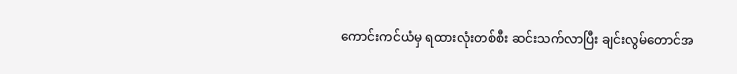ကောင်းကင်ယံမှ ရထားလုံးတစ်စီး ဆင်းသက်လာပြီး ချင်းလွမ်တောင်အ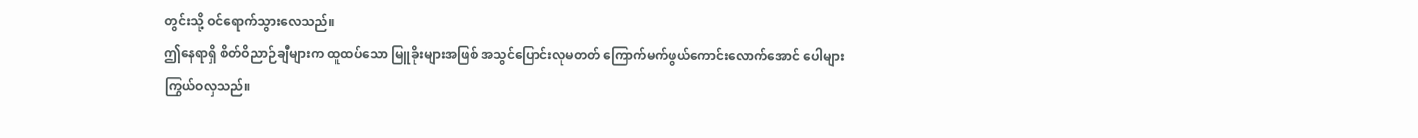တွင်းသို့ ဝင်ရောက်သွားလေသည်။
ဤနေရာရှိ စိတ်ဝိညာဉ်ချီများက ထူထပ်သော မြူခိုးများအဖြစ် အသွင်ပြောင်းလုမတတ် ကြောက်မက်ဖွယ်ကောင်းလောက်အောင် ပေါများကြွယ်ဝလှသည်။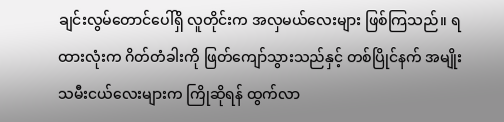ချင်းလွမ်တောင်ပေါ်ရှိ လူတိုင်းက အလှမယ်လေးများ ဖြစ်ကြသည်။ ရထားလုံးက ဂိတ်တံခါးကို ဖြတ်ကျော်သွားသည်နှင့် တစ်ပြိုင်နက် အမျိုးသမီးငယ်လေးများက ကြိုဆိုရန် ထွက်လာ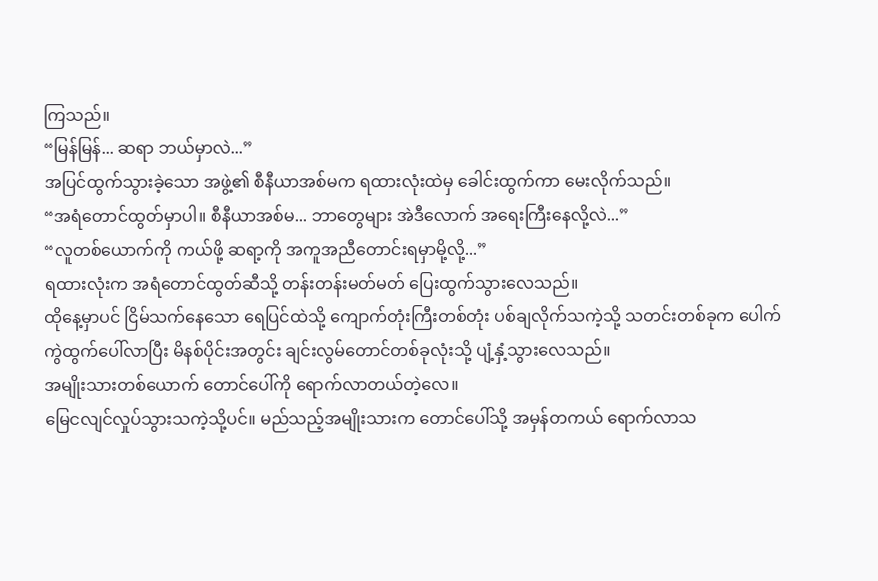ကြသည်။
“မြန်မြန်... ဆရာ ဘယ်မှာလဲ...”
အပြင်ထွက်သွားခဲ့သော အဖွဲ့၏ စီနီယာအစ်မက ရထားလုံးထဲမှ ခေါင်းထွက်ကာ မေးလိုက်သည်။
“အရံတောင်ထွတ်မှာပါ။ စီနီယာအစ်မ... ဘာတွေများ အဲဒီလောက် အရေးကြီးနေလို့လဲ...”
“လူတစ်ယောက်ကို ကယ်ဖို့ ဆရာ့ကို အကူအညီတောင်းရမှာမို့လို့...”
ရထားလုံးက အရံတောင်ထွတ်ဆီသို့ တန်းတန်းမတ်မတ် ပြေးထွက်သွားလေသည်။
ထိုနေ့မှာပင် ငြိမ်သက်နေသော ရေပြင်ထဲသို့ ကျောက်တုံးကြီးတစ်တုံး ပစ်ချလိုက်သကဲ့သို့ သတင်းတစ်ခုက ပေါက်ကွဲထွက်ပေါ်လာပြီး မိနစ်ပိုင်းအတွင်း ချင်းလွမ်တောင်တစ်ခုလုံးသို့ ပျံ့နှံ့သွားလေသည်။
အမျိုးသားတစ်ယောက် တောင်ပေါ်ကို ရောက်လာတယ်တဲ့လေ။
မြေငလျင်လှုပ်သွားသကဲ့သို့ပင်။ မည်သည့်အမျိုးသားက တောင်ပေါ်သို့ အမှန်တကယ် ရောက်လာသ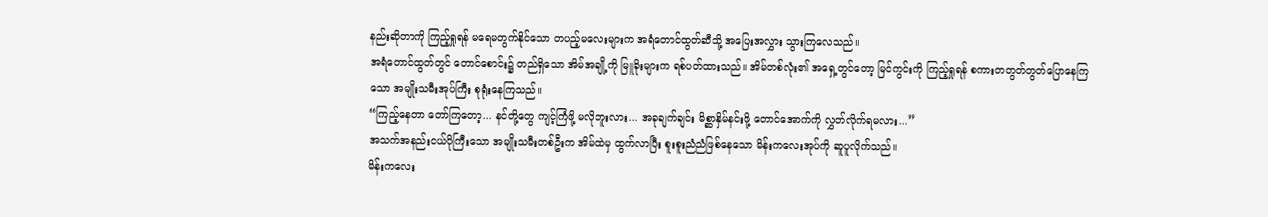နည်းဆိုတာကို ကြည့်ရှုရန် မရေမတွက်နိုင်သော တပည့်မလေးများက အရံတောင်ထွတ်ဆီသို့ အပြေးအလွှား သွားကြလေသည်။
အရံတောင်ထွတ်တွင် တောင်စောင်း၌ တည်ရှိသော အိမ်အချို့ကို မြူခိုးများက ရစ်ပတ်ထားသည်။ အိမ်တစ်လုံး၏ အရှေ့တွင်တော့ မြင်ကွင်းကို ကြည့်ရှုရန် စကားတတွတ်တွတ်ပြောနေကြသော အမျိုးသမီးအုပ်ကြီး စုရုံးနေကြသည်။
“ကြည့်နေတာ တော်ကြတော့... နင်တို့တွေ ကျင့်ကြံဖို့ မလိုဘူးလား... အခုချက်ချင်း မိစ္ဆာနှိမ်နင်းဖို့ တောင်အောက်ကို လွှတ်လိုက်ရမလား...”
အသက်အနည်းငယ်ပိုကြီးသော အမျိုးသမီးတစ်ဦးက အိမ်ထဲမှ ထွက်လာပြီး စူးစူးညံညံဖြစ်နေသော မိန်းကလေးအုပ်ကို ဆူပူလိုက်သည်။
မိန်းကလေး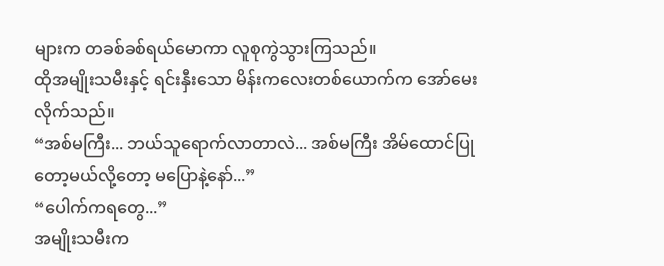များက တခစ်ခစ်ရယ်မောကာ လူစုကွဲသွားကြသည်။
ထိုအမျိုးသမီးနှင့် ရင်းနှီးသော မိန်းကလေးတစ်ယောက်က အော်မေးလိုက်သည်။
“အစ်မကြီး... ဘယ်သူရောက်လာတာလဲ... အစ်မကြီး အိမ်ထောင်ပြုတော့မယ်လို့တော့ မပြောနဲ့နော်...”
“ပေါက်ကရတွေ...”
အမျိုးသမီးက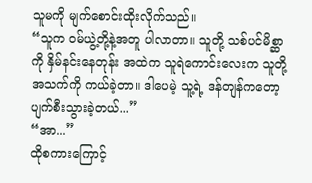သူမကို မျက်စောင်းထိုးလိုက်သည်။
“သူက ဝမ်ယွဲ့တို့နဲ့အတူ ပါလာတာ။ သူတို့ သစ်ပင်မိစ္ဆာကို နှိမ်နင်းနေတုန်း အထဲက သူရဲကောင်းလေးက သူတို့အသက်ကို ကယ်ခဲ့တာ။ ဒါပေမဲ့ သူ့ရဲ့ ဒန်တျန်ကတော့ ပျက်စီးသွားခဲ့တယ်...”
“အာ...”
ထိုစကားကြောင့်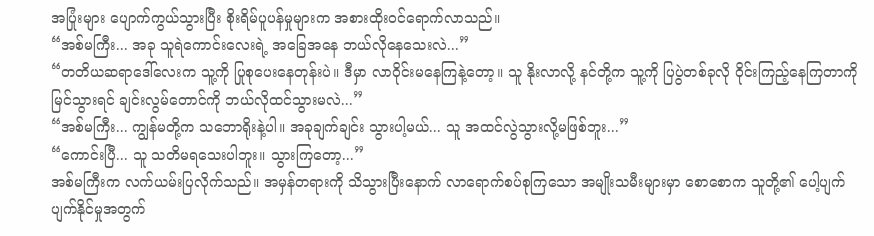အပြုံးများ ပျောက်ကွယ်သွားပြီး စိုးရိမ်ပူပန်မှုများက အစားထိုးဝင်ရောက်လာသည်။
“အစ်မကြီး... အခု သူရဲကောင်းလေးရဲ့ အခြေအနေ ဘယ်လိုနေသေးလဲ...”
“တတိယဆရာဒေါ်လေးက သူ့ကို ပြုစုပေးနေတုန်းပဲ။ ဒီမှာ လာဝိုင်းမနေကြနဲ့တော့။ သူ နိုးလာလို့ နင်တို့က သူ့ကို ပြပွဲတစ်ခုလို ဝိုင်းကြည့်နေကြတာကို မြင်သွားရင် ချင်းလွမ်တောင်ကို ဘယ်လိုထင်သွားမလဲ...”
“အစ်မကြီး... ကျွန်မတို့က သဘောရိုးနဲ့ပါ။ အခုချက်ချင်း သွားပါ့မယ်... သူ အထင်လွဲသွားလို့မဖြစ်ဘူး...”
“ကောင်းပြီ... သူ သတိမရသေးပါဘူး။ သွားကြတော့...”
အစ်မကြီးက လက်ယမ်းပြလိုက်သည်။ အမှန်တရားကို သိသွားပြီးနောက် လာရောက်စပ်စုကြသော အမျိုးသမီးများမှာ စောစောက သူတို့၏ ပေါ့ပျက်ပျက်နိုင်မှုအတွက်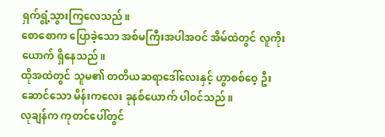ရှက်ရွံ့သွားကြလေသည်။
စောစောက ပြောခဲ့သော အစ်မကြီးအပါအဝင် အိမ်ထဲတွင် လူကိုးယောက် ရှိနေသည်။
ထိုအထဲတွင် သူမ၏ တတိယဆရာဒေါ်လေးနှင့် ဟွာစစ်ဝေ့ ဦးဆောင်သော မိန်းကလေး ခုနစ်ယောက် ပါဝင်သည်။
လုချန်က ကုတင်ပေါ်တွင်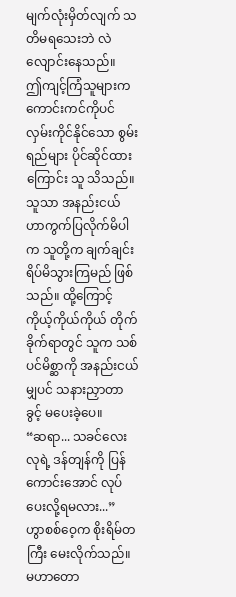မျက်လုံးမှိတ်လျက် သတိမရသေးဘဲ လဲလျောင်းနေသည်။
ဤကျင့်ကြံသူများက ကောင်းကင်ကိုပင် လှမ်းကိုင်နိုင်သော စွမ်းရည်များ ပိုင်ဆိုင်ထားကြောင်း သူ သိသည်။ သူသာ အနည်းငယ် ဟာကွက်ပြလိုက်မိပါက သူတို့က ချက်ချင်း ရိပ်မိသွားကြမည် ဖြစ်သည်။ ထို့ကြောင့် ကိုယ့်ကိုယ်ကိုယ် တိုက်ခိုက်ရာတွင် သူက သစ်ပင်မိစ္ဆာကို အနည်းငယ်မျှပင် သနားညှာတာခွင့် မပေးခဲ့ပေ။
“ဆရာ... သခင်လေးလုရဲ့ ဒန်တျန်ကို ပြန်ကောင်းအောင် လုပ်ပေးလို့ရမလား...”
ဟွာစစ်ဝေ့က စိုးရိမ်တကြီး မေးလိုက်သည်။
မဟာတော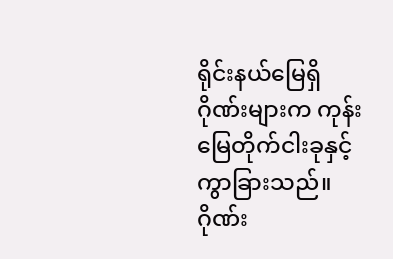ရိုင်းနယ်မြေရှိ ဂိုဏ်းများက ကုန်းမြေတိုက်ငါးခုနှင့် ကွာခြားသည်။ ဂိုဏ်း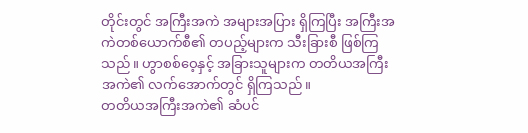တိုင်းတွင် အကြီးအကဲ အများအပြား ရှိကြပြီး အကြီးအကဲတစ်ယောက်စီ၏ တပည့်များက သီးခြားစီ ဖြစ်ကြသည်။ ဟွာစစ်ဝေ့နှင့် အခြားသူများက တတိယအကြီးအကဲ၏ လက်အောက်တွင် ရှိကြသည်။
တတိယအကြီးအကဲ၏ ဆံပင်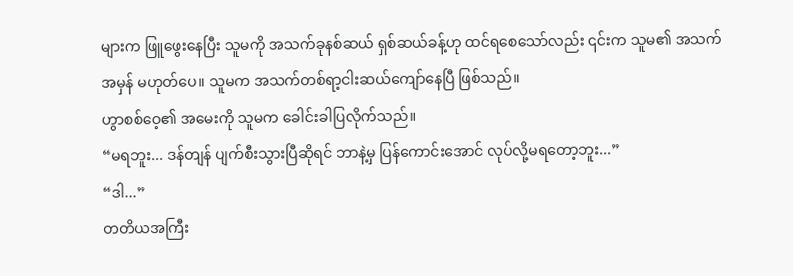များက ဖြူဖွေးနေပြီး သူမကို အသက်ခုနစ်ဆယ် ရှစ်ဆယ်ခန့်ဟု ထင်ရစေသော်လည်း ၎င်းက သူမ၏ အသက်အမှန် မဟုတ်ပေ။ သူမက အသက်တစ်ရာ့ငါးဆယ်ကျော်နေပြီ ဖြစ်သည်။
ဟွာစစ်ဝေ့၏ အမေးကို သူမက ခေါင်းခါပြလိုက်သည်။
“မရဘူး... ဒန်တျန် ပျက်စီးသွားပြီဆိုရင် ဘာနဲ့မှ ပြန်ကောင်းအောင် လုပ်လို့မရတော့ဘူး...”
“ဒါ...”
တတိယအကြီး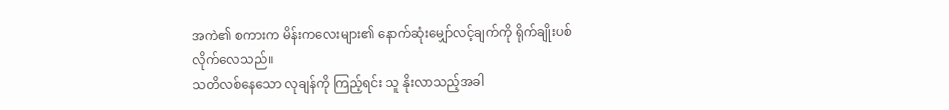အကဲ၏ စကားက မိန်းကလေးများ၏ နောက်ဆုံးမျှော်လင့်ချက်ကို ရိုက်ချိုးပစ်လိုက်လေသည်။
သတိလစ်နေသော လုချန်ကို ကြည့်ရင်း သူ နိုးလာသည့်အခါ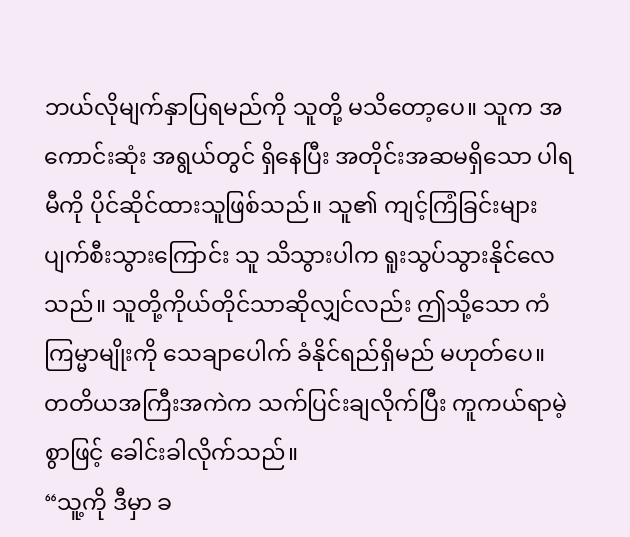ဘယ်လိုမျက်နှာပြရမည်ကို သူတို့ မသိတော့ပေ။ သူက အကောင်းဆုံး အရွယ်တွင် ရှိနေပြီး အတိုင်းအဆမရှိသော ပါရမီကို ပိုင်ဆိုင်ထားသူဖြစ်သည်။ သူ၏ ကျင့်ကြံခြင်းများ ပျက်စီးသွားကြောင်း သူ သိသွားပါက ရူးသွပ်သွားနိုင်လေသည်။ သူတို့ကိုယ်တိုင်သာဆိုလျှင်လည်း ဤသို့သော ကံကြမ္မာမျိုးကို သေချာပေါက် ခံနိုင်ရည်ရှိမည် မဟုတ်ပေ။
တတိယအကြီးအကဲက သက်ပြင်းချလိုက်ပြီး ကူကယ်ရာမဲ့စွာဖြင့် ခေါင်းခါလိုက်သည်။
“သူ့ကို ဒီမှာ ခ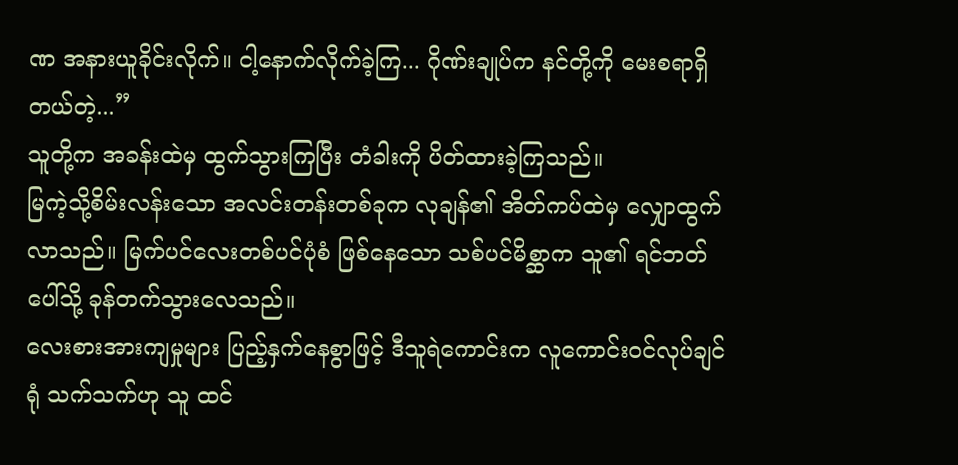ဏ အနားယူခိုင်းလိုက်။ ငါ့နောက်လိုက်ခဲ့ကြ... ဂိုဏ်းချုပ်က နင်တို့ကို မေးစရာရှိတယ်တဲ့...”
သူတို့က အခန်းထဲမှ ထွက်သွားကြပြီး တံခါးကို ပိတ်ထားခဲ့ကြသည်။
မြကဲ့သို့စိမ်းလန်းသော အလင်းတန်းတစ်ခုက လုချန်၏ အိတ်ကပ်ထဲမှ လျှောထွက်လာသည်။ မြက်ပင်လေးတစ်ပင်ပုံစံ ဖြစ်နေသော သစ်ပင်မိစ္ဆာက သူ၏ ရင်ဘတ်ပေါ်သို့ ခုန်တက်သွားလေသည်။
လေးစားအားကျမှုများ ပြည့်နှက်နေစွာဖြင့် ဒီသူရဲကောင်းက လူကောင်းဝင်လုပ်ချင်ရုံ သက်သက်ဟု သူ ထင်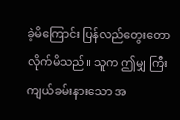ခဲ့မိကြောင်း ပြန်လည်တွေးတောလိုက်မိသည်။ သူက ဤမျှ ကြီးကျယ်ခမ်းနားသော အ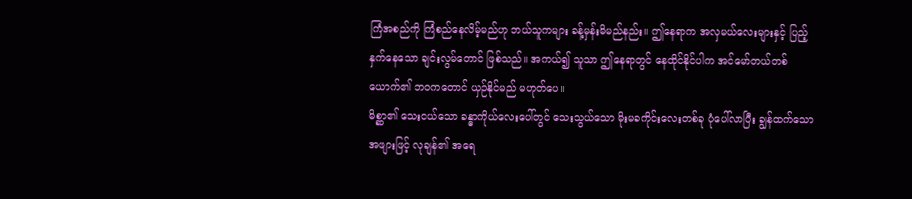ကြံအစည်ကို ကြံစည်နေလိမ့်မည်ဟု ဘယ်သူကများ ခန့်မှန်းမိမည်နည်း။ ဤနေရာက အလှမယ်လေးများနှင့် ပြည့်နှက်နေသော ချင်းလွမ်တောင် ဖြစ်သည်။ အကယ်၍ သူသာ ဤနေရာတွင် နေထိုင်နိုင်ပါက အင်မော်တယ်တစ်ယောက်၏ ဘဝကတောင် ယှဉ်နိုင်မည် မဟုတ်ပေ။
မိစ္ဆာ၏ သေးငယ်သော ခန္ဓာကိုယ်လေးပေါ်တွင် သေးသွယ်သော မိုးမခကိုင်းလေးတစ်ခု ပုံပေါ်လာပြီး ချွန်ထက်သော အဖျားဖြင့် လုချန်၏ အရေ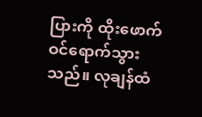ပြားကို ထိုးဖောက်ဝင်ရောက်သွားသည်။ လုချန်ထံ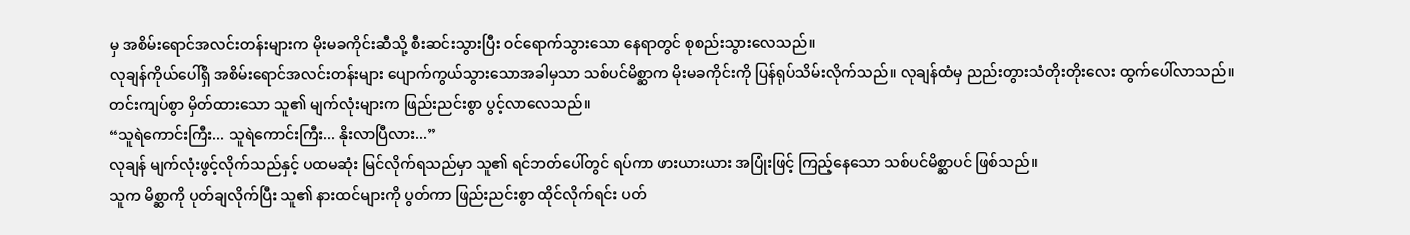မှ အစိမ်းရောင်အလင်းတန်းများက မိုးမခကိုင်းဆီသို့ စီးဆင်းသွားပြီး ဝင်ရောက်သွားသော နေရာတွင် စုစည်းသွားလေသည်။
လုချန်ကိုယ်ပေါ်ရှိ အစိမ်းရောင်အလင်းတန်းများ ပျောက်ကွယ်သွားသောအခါမှသာ သစ်ပင်မိစ္ဆာက မိုးမခကိုင်းကို ပြန်ရုပ်သိမ်းလိုက်သည်။ လုချန်ထံမှ ညည်းတွားသံတိုးတိုးလေး ထွက်ပေါ်လာသည်။
တင်းကျပ်စွာ မှိတ်ထားသော သူ၏ မျက်လုံးများက ဖြည်းညင်းစွာ ပွင့်လာလေသည်။
“သူရဲကောင်းကြီး... သူရဲကောင်းကြီး... နိုးလာပြီလား...”
လုချန် မျက်လုံးဖွင့်လိုက်သည်နှင့် ပထမဆုံး မြင်လိုက်ရသည်မှာ သူ၏ ရင်ဘတ်ပေါ်တွင် ရပ်ကာ ဖားယားယား အပြုံးဖြင့် ကြည့်နေသော သစ်ပင်မိစ္ဆာပင် ဖြစ်သည်။
သူက မိစ္ဆာကို ပုတ်ချလိုက်ပြီး သူ၏ နားထင်များကို ပွတ်ကာ ဖြည်းညင်းစွာ ထိုင်လိုက်ရင်း ပတ်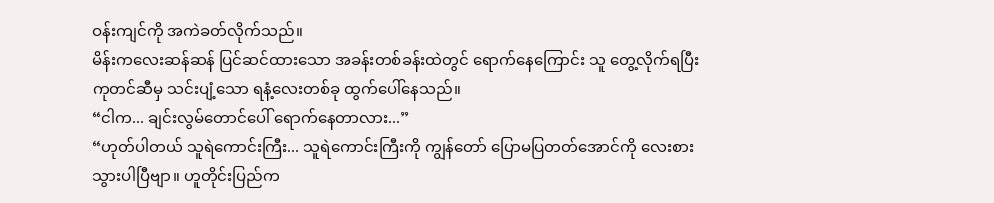ဝန်းကျင်ကို အကဲခတ်လိုက်သည်။
မိန်းကလေးဆန်ဆန် ပြင်ဆင်ထားသော အခန်းတစ်ခန်းထဲတွင် ရောက်နေကြောင်း သူ တွေ့လိုက်ရပြီး ကုတင်ဆီမှ သင်းပျံ့သော ရနံ့လေးတစ်ခု ထွက်ပေါ်နေသည်။
“ငါက... ချင်းလွမ်တောင်ပေါ် ရောက်နေတာလား...”
“ဟုတ်ပါတယ် သူရဲကောင်းကြီး... သူရဲကောင်းကြီးကို ကျွန်တော် ပြောမပြတတ်အောင်ကို လေးစားသွားပါပြီဗျာ။ ဟူတိုင်းပြည်က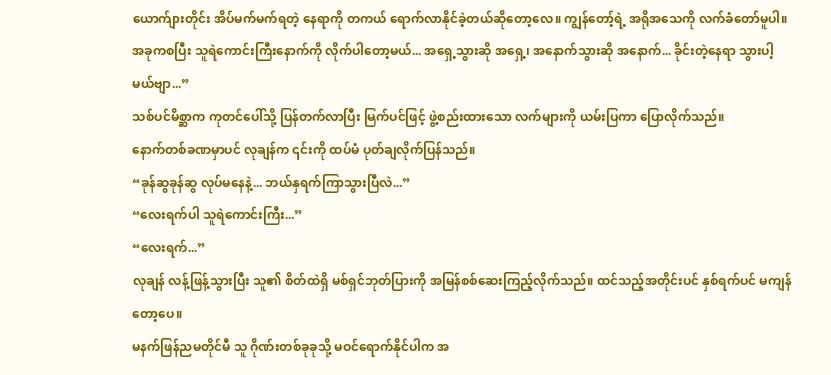ယောက်ျားတိုင်း အိပ်မက်မက်ရတဲ့ နေရာကို တကယ် ရောက်လာနိုင်ခဲ့တယ်ဆိုတော့လေ။ ကျွန်တော့်ရဲ့ အရိုအသေကို လက်ခံတော်မူပါ။ အခုကစပြီး သူရဲကောင်းကြီးနောက်ကို လိုက်ပါတော့မယ်... အရှေ့သွားဆို အရှေ့၊ အနောက်သွားဆို အနောက်... ခိုင်းတဲ့နေရာ သွားပါ့မယ်ဗျာ...”
သစ်ပင်မိစ္ဆာက ကုတင်ပေါ်သို့ ပြန်တက်လာပြီး မြက်ပင်ဖြင့် ဖွဲ့စည်းထားသော လက်များကို ယမ်းပြကာ ပြောလိုက်သည်။
နောက်တစ်ခဏမှာပင် လုချန်က ၎င်းကို ထပ်မံ ပုတ်ချလိုက်ပြန်သည်။
“ခုန်ဆွခုန်ဆွ လုပ်မနေနဲ့... ဘယ်နှရက်ကြာသွားပြီလဲ...”
“လေးရက်ပါ သူရဲကောင်းကြီး...”
“လေးရက်...”
လုချန် လန့်ဖြန့်သွားပြီး သူ၏ စိတ်ထဲရှိ မစ်ရှင်ဘုတ်ပြားကို အမြန်စစ်ဆေးကြည့်လိုက်သည်။ ထင်သည့်အတိုင်းပင် နှစ်ရက်ပင် မကျန်တော့ပေ။
မနက်ဖြန်ညမတိုင်မီ သူ ဂိုဏ်းတစ်ခုခုသို့ မဝင်ရောက်နိုင်ပါက အ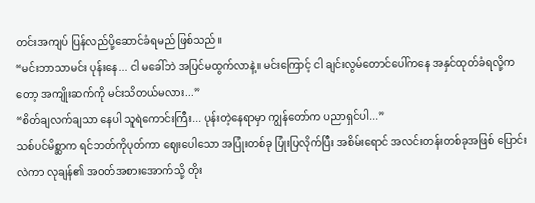တင်းအကျပ် ပြန်လည်ပို့ဆောင်ခံရမည် ဖြစ်သည်။
“မင်းဘာသာမင်း ပုန်းနေ... ငါ မခေါ်ဘဲ အပြင်မထွက်လာနဲ့။ မင်းကြောင့် ငါ ချင်းလွမ်တောင်ပေါ်ကနေ အနှင်ထုတ်ခံရလို့ကတော့ အကျိုးဆက်ကို မင်းသိတယ်မလား...”
“စိတ်ချလက်ချသာ နေပါ သူရဲကောင်းကြီး... ပုန်းတဲ့နေရာမှာ ကျွန်တော်က ပညာရှင်ပါ...”
သစ်ပင်မိစ္ဆာက ရင်ဘတ်ကိုပုတ်ကာ ဈေးပေါသော အပြုံးတစ်ခု ပြုံးပြလိုက်ပြီး အစိမ်းရောင် အလင်းတန်းတစ်ခုအဖြစ် ပြောင်းလဲကာ လုချန်၏ အဝတ်အစားအောက်သို့ တိုး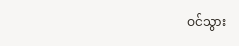ဝင်သွား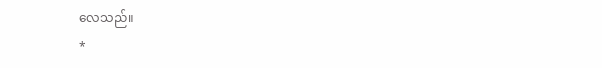လေသည်။
*